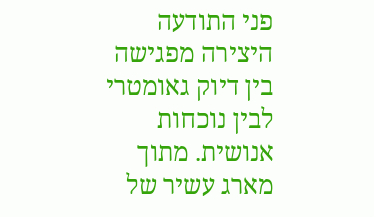פני התודעה
היצירה מפגישה בין דיוק גאומטרי לבין נוכחות אנושית. מתוך מארג עשיר של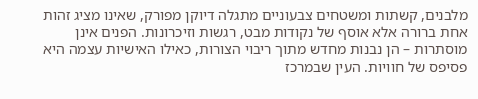מלבנים, קשתות ומשטחים צבעוניים מתגלה דיוקן מפורק, שאינו מציג זהות אחת ברורה אלא אוסף של נקודות מבט, רגשות וזיכרונות. הפנים אינן מוסתרות – הן נבנות מחדש מתוך ריבוי הצורות, כאילו האישיות עצמה היא פסיפס של חוויות. העין שבמרכז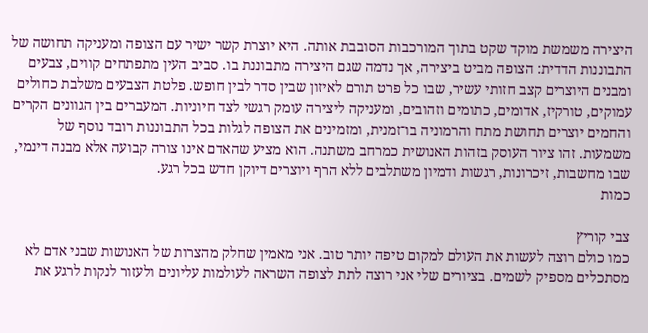היצירה משמשת מוקד שקט בתוך המורכבות הסובבת אותה. היא יוצרת קשר ישיר עם הצופה ומעניקה תחושה של התבוננות הדדית: הצופה מביט ביצירה, אך נדמה שגם היצירה מתבוננת בו. סביב העין מתפתחים קווים, צבעים ומבנים היוצרים קצב חזותי עשיר, שבו כל פרט תורם לאיזון שבין סדר לבין חופש. פלטת הצבעים משלבת כחולים עמוקים, טורקיז, אדומים, כתומים וזהובים, ומעניקה ליצירה עומק רגשי לצד חיוניות. המעברים בין הגוונים הקרים והחמים יוצרים תחושת מתח והרמוניה בו־זמנית, ומזמינים את הצופה לגלות בכל התבוננות רובד נוסף של משמעות. זהו ציור העוסק בזהות האנושית כמרחב משתנה. הוא מציע שהאדם אינו צורה קבועה אלא מבנה דינמי, שבו מחשבות, זיכרונות, רגשות ודמיון משתלבים ללא הרף ויוצרים דיוקן חדש בכל רגע.
כמות

צבי קוריץ
כמו כולם רוצה לעשות את העולם למקום טיפה יותר טוב. אני מאמין שחלק מהצרות של האנושות שבני אדם לא מסתכלים מספיק לשמים. בציורים שלי אני רוצה לתת לצופה השראה לעולמות עליונים ולעזור לנקות לרגע את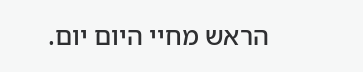הראש מחיי היום יום.